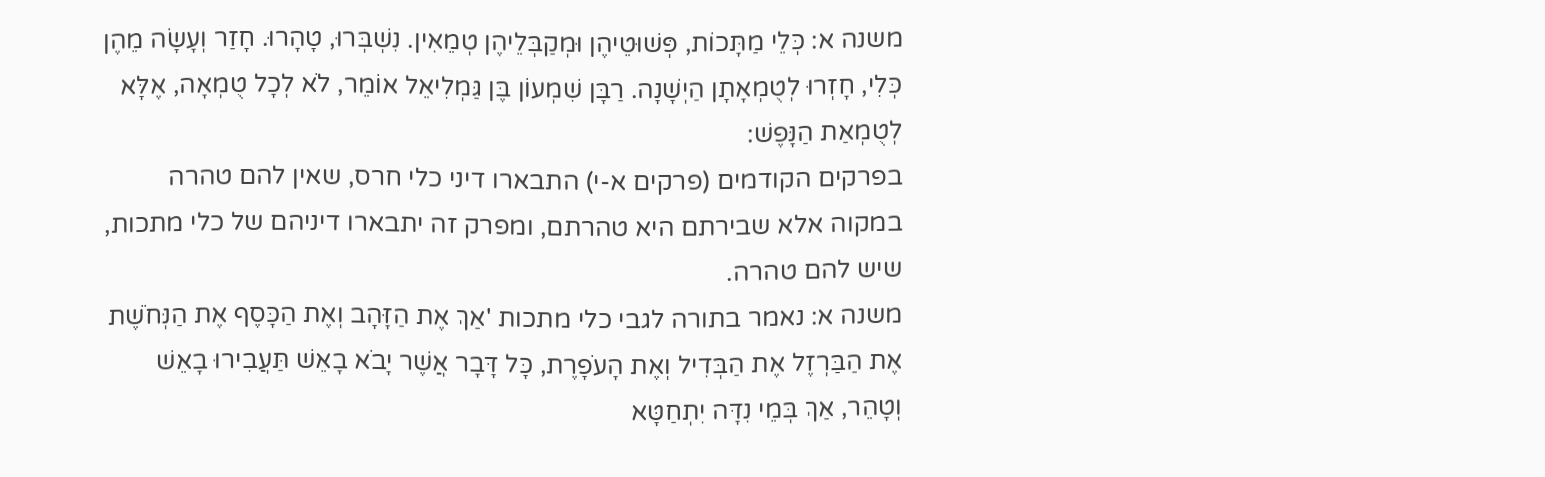משנה א: כְּלֵי מַתָּכוֹת, פְּשׁוּטֵיהֶן וּמְקַבְּלֵיהֶן טְמֵאִין. נִשְׁבְּרוּ, טָהָרוּ. חָזַר וְעָשָׂה מֵהֶן כְּלִי, חָזְרוּ לְטֻמְאָתָן הַיְשָׁנָה. רַבָּן שִׁמְעוֹן בֶּן גַּמְלִיאֵל אוֹמֵר, לֹא לְכָל טֻמְאָה, אֶלָּא לְטֻמְאַת הַנָּפֶשׁ:
בפרקים הקודמים (פרקים א-י) התבארו דיני כלי חרס, שאין להם טהרה במקוה אלא שבירתם היא טהרתם, ומפרק זה יתבארו דיניהם של כלי מתכות, שיש להם טהרה.
משנה א: נאמר בתורה לגבי כלי מתכות 'אַךְ אֶת הַזָּהָב וְאֶת הַכָּסֶף אֶת הַנְּחֹשֶׁת אֶת הַבַּרְזֶל אֶת הַבְּדִיל וְאֶת הָעֹפָרֶת, כָּל דָּבָר אֲשֶׁר יָבֹא בָאֵשׁ תַּעֲבִירוּ בָאֵשׁ וְטָהֵר, אַךְ בְּמֵי נִדָּה יִתְחַטָּא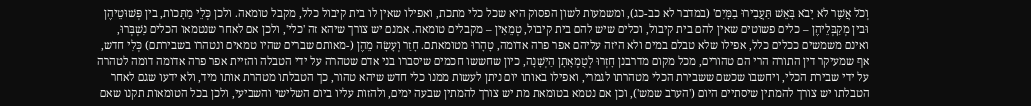וְכֹל אֲשֶׁר לֹא יָבֹא בָּאֵשׁ תַּעֲבִירוּ בַמָּיִם' (במדבר לא כב-כג), ומשמעות לשון הפסוק היא שכל כלי מתכת, ואפילו שאין לו בית קיבול כלל, מקבל טומאה. ולכן כְּלֵי מַתָּכוֹת, בין פְּשׁוּטֵיהֶן וּבין מְקַבְּלֵיהֶן – כלים פשוטים שאין להם בית קיבול, וכלים שיש להם בית קיבול, טְמֵאִין – מקבלים טומאה. אמנם יש צורך שיהא זה 'כלי', ולכן אם לאחר שנטמאו הכלים נִשְׁבְּרוּ, ואינם משמשים ככלים כלל, אפילו שלא טבלם במים ולא היזה עליהם אפר פרה אדומה, טָהָרוּ מטומאתם. חָזַר וְעָשָׂה מֵהֶן (-מאותם שברים שהיו טמאים ונטהרו בשבירתם) כְּלִי חדש, אף שמעיקר דין התורה הרי הם טהורים, מכל מקום מדרבנן חָזְרוּ לְטֻמְאָתָן הַיְשָׁנָה, כיון שחששו חכמים שיסברו בני אדם שטהרה על ידי הטבלה והזיית אפר פרה אדומה דומה לטהרה על ידי שבירת הכלי, ויחשבו שכשם ששבירת הכלי מטהרתו לגמרי, ואפילו באותו יום ניתן לעשות ממנו כלי חדש שיהא טהור, כך הטבלתו מטהרת אותו מיד, ולא ידעו שגם לאחר הטבלתו יש צורך להמתין שיסתיים היום ('הערב שמש'), וכן אם נטמא בטומאת מת יש צורך להמתין שבעה ימים, ולהזות עליו ביום השלישי והשביעי, ולכן בכל הטומאות תקנו שאם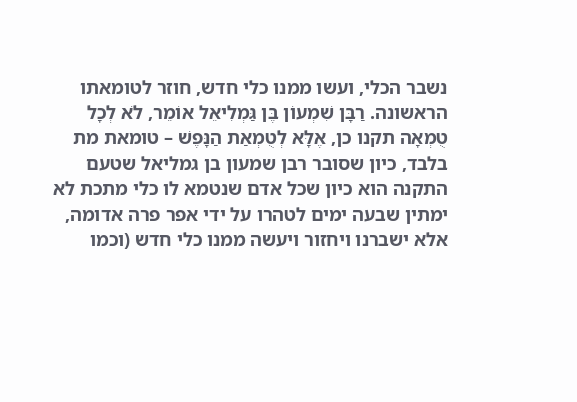נשבר הכלי, ועשו ממנו כלי חדש, חוזר לטומאתו הראשונה. רַבָּן שִׁמְעוֹן בֶּן גַּמְלִיאֵל אוֹמֵר, לֹא לְכָל טֻמְאָה תקנו כן, אֶלָּא לְטֻמְאַת הַנָּפֶשׁ – טומאת מת בלבד, כיון שסובר רבן שמעון בן גמליאל שטעם התקנה הוא כיון שכל אדם שנטמא לו כלי מתכת לא ימתין שבעה ימים לטהרו על ידי אפר פרה אדומה, אלא ישברנו ויחזור ויעשה ממנו כלי חדש (וכמו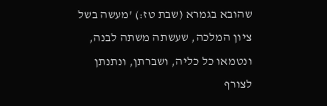שהובא בגמרא (שבת טז:) 'מעשה בשל ציון המלכה, שעשתה משתה לבנה, ונטמאו כל כליה, ושברתן, ונתנתן לצורף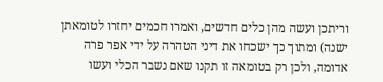וריתכן ועשה מהן כלים חדשים, ואמרו חכמים יחזרו לטומאתן ישנה) ומתוך כך ישכחו את דיני הטהרה על ידי אפר פרה אדומה, ולכן רק בטומאה זו תקנו שאם נשבר הכלי ועשו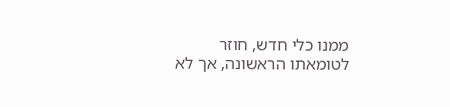ממנו כלי חדש, חוזר לטומאתו הראשונה, אך לא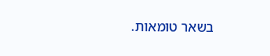בשאר טומאות.